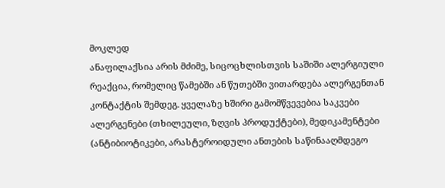მოკლედ
ანაფილაქსია არის მძიმე, სიცოცხლისთვის საშიში ალერგიული რეაქცია, რომელიც წამებში ან წუთებში ვითარდება ალერგენთან კონტაქტის შემდეგ. ყველაზე ხშირი გამომწვევებია საკვები ალერგენები (თხილეული, ზღვის პროდუქტები), მედიკამენტები (ანტიბიოტიკები, არასტეროიდული ანთების საწინააღმდეგო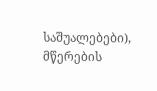საშუალებები), მწერების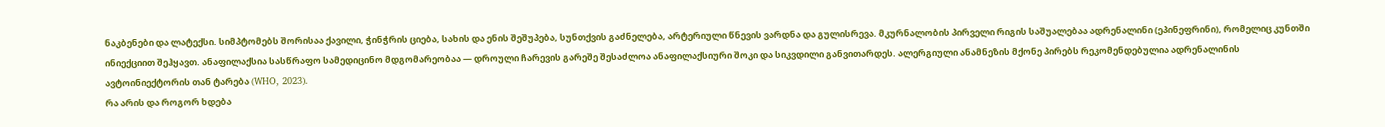ნაკბენები და ლატექსი. სიმპტომებს შორისაა ქავილი, ჭინჭრის ციება, სახის და ენის შეშუპება, სუნთქვის გაძნელება, არტერიული წნევის ვარდნა და გულისრევა. მკურნალობის პირველი რიგის საშუალებაა ადრენალინი (ეპინეფრინი), რომელიც კუნთში ინიექციით შეჰყავთ. ანაფილაქსია სასწრაფო სამედიცინო მდგომარეობაა — დროული ჩარევის გარეშე შესაძლოა ანაფილაქსიური შოკი და სიკვდილი განვითარდეს. ალერგიული ანამნეზის მქონე პირებს რეკომენდებულია ადრენალინის ავტოინიექტორის თან ტარება (WHO, 2023).
რა არის და როგორ ხდება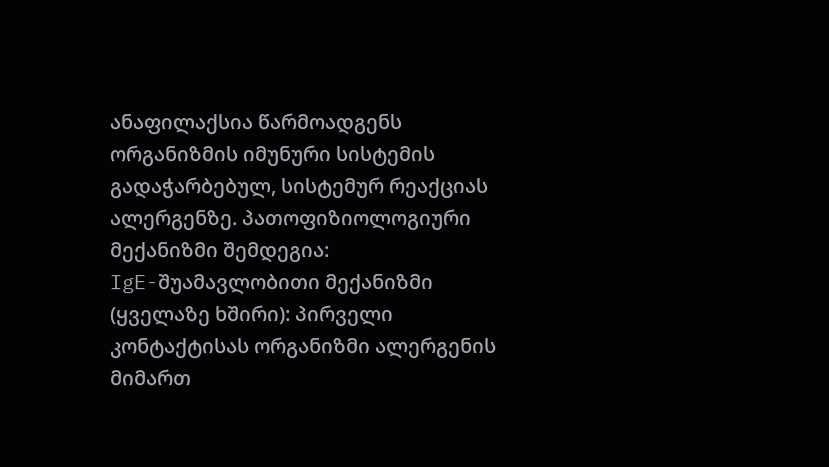ანაფილაქსია წარმოადგენს ორგანიზმის იმუნური სისტემის გადაჭარბებულ, სისტემურ რეაქციას ალერგენზე. პათოფიზიოლოგიური მექანიზმი შემდეგია:
IgE-შუამავლობითი მექანიზმი (ყველაზე ხშირი): პირველი კონტაქტისას ორგანიზმი ალერგენის მიმართ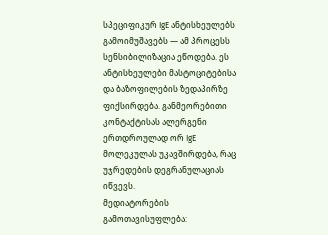სპეციფიკურ IgE ანტისხეულებს გამოიმუშავებს — ამ პროცესს სენსიბილიზაცია ეწოდება. ეს ანტისხეულები მასტოციტებისა და ბაზოფილების ზედაპირზე ფიქსირდება. განმეორებითი კონტაქტისას ალერგენი ერთდროულად ორ IgE მოლეკულას უკავშირდება, რაც უჯრედების დეგრანულაციას იწვევს.
მედიატორების გამოთავისუფლება: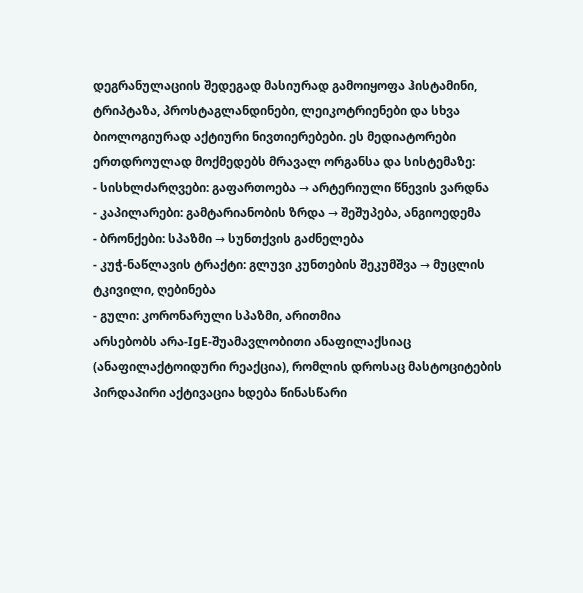დეგრანულაციის შედეგად მასიურად გამოიყოფა ჰისტამინი, ტრიპტაზა, პროსტაგლანდინები, ლეიკოტრიენები და სხვა ბიოლოგიურად აქტიური ნივთიერებები. ეს მედიატორები ერთდროულად მოქმედებს მრავალ ორგანსა და სისტემაზე:
- სისხლძარღვები: გაფართოება → არტერიული წნევის ვარდნა
- კაპილარები: გამტარიანობის ზრდა → შეშუპება, ანგიოედემა
- ბრონქები: სპაზმი → სუნთქვის გაძნელება
- კუჭ-ნაწლავის ტრაქტი: გლუვი კუნთების შეკუმშვა → მუცლის ტკივილი, ღებინება
- გული: კორონარული სპაზმი, არითმია
არსებობს არა-IgE-შუამავლობითი ანაფილაქსიაც (ანაფილაქტოიდური რეაქცია), რომლის დროსაც მასტოციტების პირდაპირი აქტივაცია ხდება წინასწარი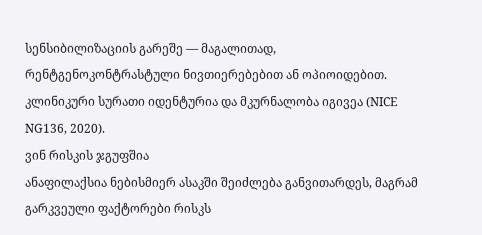სენსიბილიზაციის გარეშე — მაგალითად, რენტგენოკონტრასტული ნივთიერებებით ან ოპიოიდებით. კლინიკური სურათი იდენტურია და მკურნალობა იგივეა (NICE NG136, 2020).
ვინ რისკის ჯგუფშია
ანაფილაქსია ნებისმიერ ასაკში შეიძლება განვითარდეს, მაგრამ გარკვეული ფაქტორები რისკს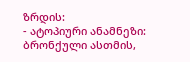ზრდის:
- ატოპიური ანამნეზი: ბრონქული ასთმის,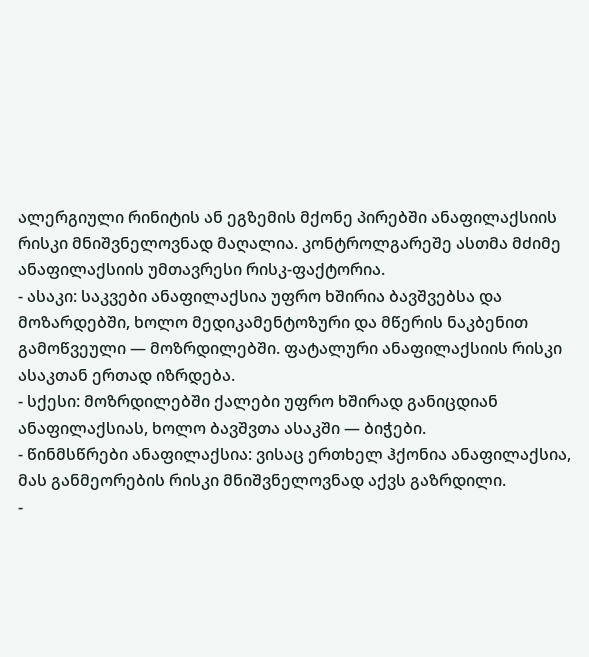ალერგიული რინიტის ან ეგზემის მქონე პირებში ანაფილაქსიის რისკი მნიშვნელოვნად მაღალია. კონტროლგარეშე ასთმა მძიმე ანაფილაქსიის უმთავრესი რისკ-ფაქტორია.
- ასაკი: საკვები ანაფილაქსია უფრო ხშირია ბავშვებსა და მოზარდებში, ხოლო მედიკამენტოზური და მწერის ნაკბენით გამოწვეული — მოზრდილებში. ფატალური ანაფილაქსიის რისკი ასაკთან ერთად იზრდება.
- სქესი: მოზრდილებში ქალები უფრო ხშირად განიცდიან ანაფილაქსიას, ხოლო ბავშვთა ასაკში — ბიჭები.
- წინმსწრები ანაფილაქსია: ვისაც ერთხელ ჰქონია ანაფილაქსია, მას განმეორების რისკი მნიშვნელოვნად აქვს გაზრდილი.
-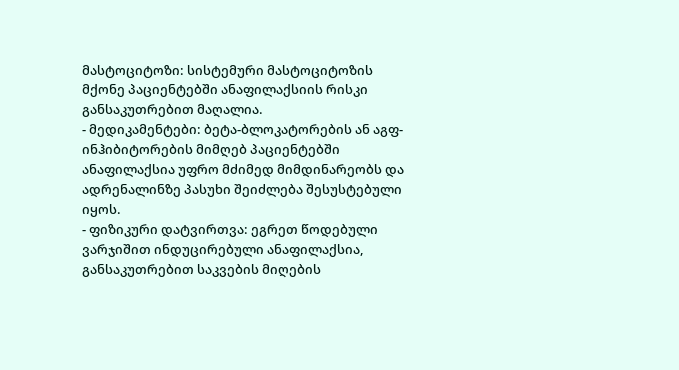მასტოციტოზი: სისტემური მასტოციტოზის მქონე პაციენტებში ანაფილაქსიის რისკი განსაკუთრებით მაღალია.
- მედიკამენტები: ბეტა-ბლოკატორების ან აგფ-ინჰიბიტორების მიმღებ პაციენტებში ანაფილაქსია უფრო მძიმედ მიმდინარეობს და ადრენალინზე პასუხი შეიძლება შესუსტებული იყოს.
- ფიზიკური დატვირთვა: ეგრეთ წოდებული ვარჯიშით ინდუცირებული ანაფილაქსია, განსაკუთრებით საკვების მიღების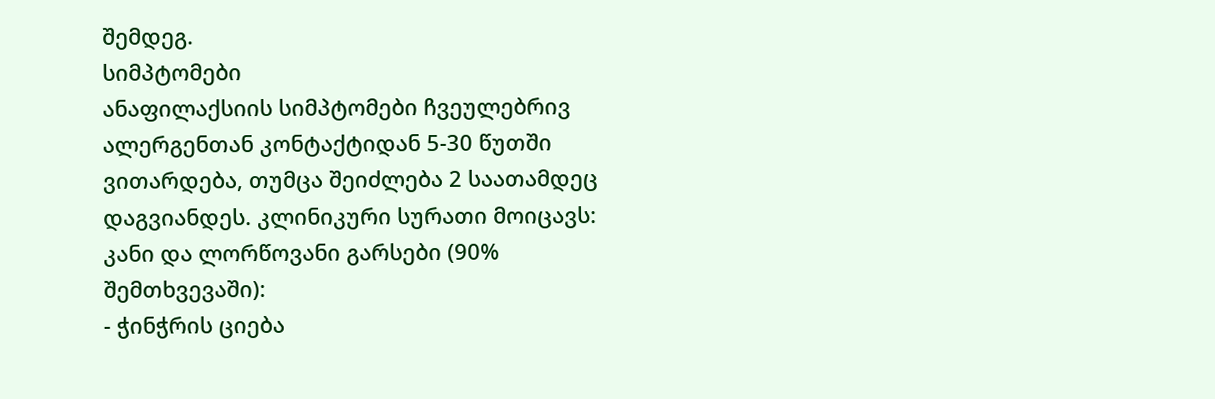შემდეგ.
სიმპტომები
ანაფილაქსიის სიმპტომები ჩვეულებრივ ალერგენთან კონტაქტიდან 5-30 წუთში ვითარდება, თუმცა შეიძლება 2 საათამდეც დაგვიანდეს. კლინიკური სურათი მოიცავს:
კანი და ლორწოვანი გარსები (90% შემთხვევაში):
- ჭინჭრის ციება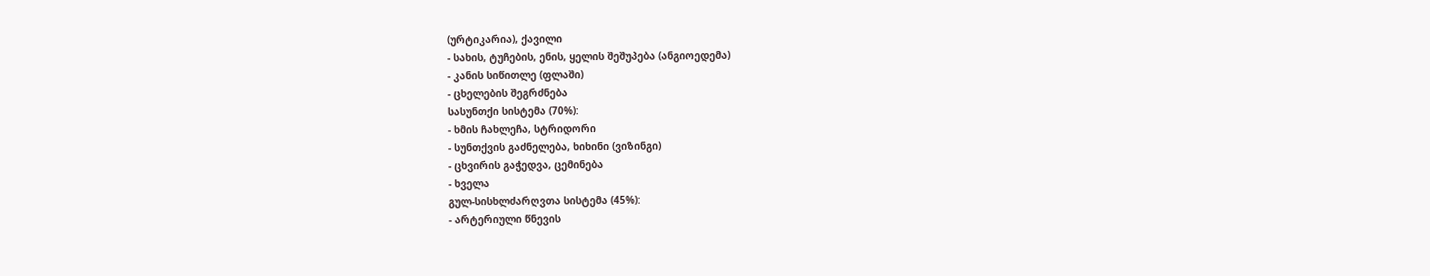(ურტიკარია), ქავილი
- სახის, ტუჩების, ენის, ყელის შეშუპება (ანგიოედემა)
- კანის სიწითლე (ფლაში)
- ცხელების შეგრძნება
სასუნთქი სისტემა (70%):
- ხმის ჩახლეჩა, სტრიდორი
- სუნთქვის გაძნელება, ხიხინი (ვიზინგი)
- ცხვირის გაჭედვა, ცემინება
- ხველა
გულ-სისხლძარღვთა სისტემა (45%):
- არტერიული წნევის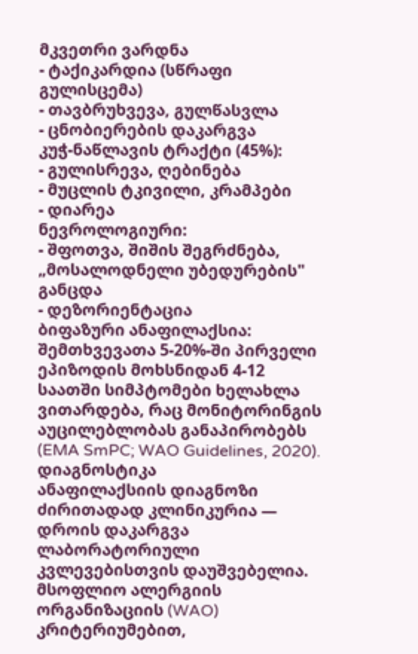მკვეთრი ვარდნა
- ტაქიკარდია (სწრაფი გულისცემა)
- თავბრუხვევა, გულწასვლა
- ცნობიერების დაკარგვა
კუჭ-ნაწლავის ტრაქტი (45%):
- გულისრევა, ღებინება
- მუცლის ტკივილი, კრამპები
- დიარეა
ნევროლოგიური:
- შფოთვა, შიშის შეგრძნება, „მოსალოდნელი უბედურების" განცდა
- დეზორიენტაცია
ბიფაზური ანაფილაქსია: შემთხვევათა 5-20%-ში პირველი ეპიზოდის მოხსნიდან 4-12 საათში სიმპტომები ხელახლა ვითარდება, რაც მონიტორინგის აუცილებლობას განაპირობებს (EMA SmPC; WAO Guidelines, 2020).
დიაგნოსტიკა
ანაფილაქსიის დიაგნოზი ძირითადად კლინიკურია — დროის დაკარგვა ლაბორატორიული კვლევებისთვის დაუშვებელია. მსოფლიო ალერგიის ორგანიზაციის (WAO) კრიტერიუმებით,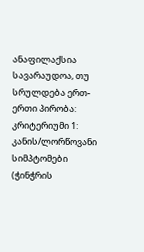ანაფილაქსია სავარაუდოა, თუ სრულდება ერთ-ერთი პირობა:
კრიტერიუმი 1: კანის/ლორწოვანი სიმპტომები (ჭინჭრის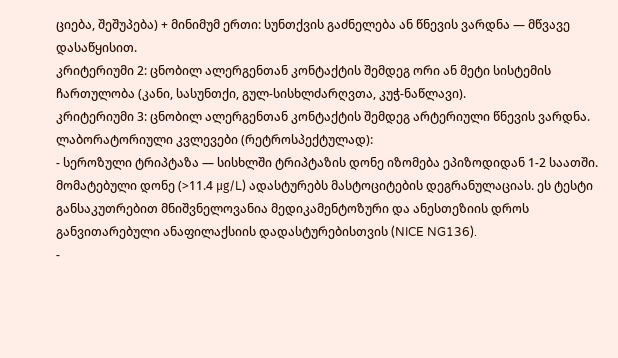ციება, შეშუპება) + მინიმუმ ერთი: სუნთქვის გაძნელება ან წნევის ვარდნა — მწვავე დასაწყისით.
კრიტერიუმი 2: ცნობილ ალერგენთან კონტაქტის შემდეგ ორი ან მეტი სისტემის ჩართულობა (კანი, სასუნთქი, გულ-სისხლძარღვთა, კუჭ-ნაწლავი).
კრიტერიუმი 3: ცნობილ ალერგენთან კონტაქტის შემდეგ არტერიული წნევის ვარდნა.
ლაბორატორიული კვლევები (რეტროსპექტულად):
- სეროზული ტრიპტაზა — სისხლში ტრიპტაზის დონე იზომება ეპიზოდიდან 1-2 საათში. მომატებული დონე (>11.4 μg/L) ადასტურებს მასტოციტების დეგრანულაციას. ეს ტესტი განსაკუთრებით მნიშვნელოვანია მედიკამენტოზური და ანესთეზიის დროს განვითარებული ანაფილაქსიის დადასტურებისთვის (NICE NG136).
-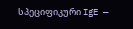სპეციფიკური IgE —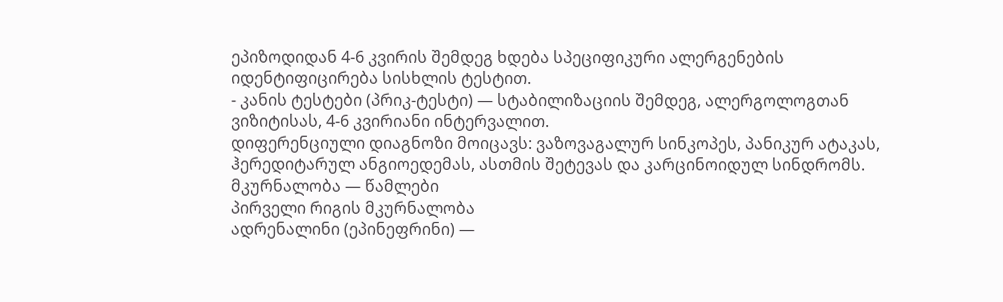ეპიზოდიდან 4-6 კვირის შემდეგ ხდება სპეციფიკური ალერგენების იდენტიფიცირება სისხლის ტესტით.
- კანის ტესტები (პრიკ-ტესტი) — სტაბილიზაციის შემდეგ, ალერგოლოგთან ვიზიტისას, 4-6 კვირიანი ინტერვალით.
დიფერენციული დიაგნოზი მოიცავს: ვაზოვაგალურ სინკოპეს, პანიკურ ატაკას, ჰერედიტარულ ანგიოედემას, ასთმის შეტევას და კარცინოიდულ სინდრომს.
მკურნალობა — წამლები
პირველი რიგის მკურნალობა
ადრენალინი (ეპინეფრინი) —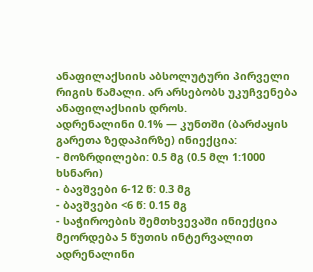ანაფილაქსიის აბსოლუტური პირველი რიგის წამალი. არ არსებობს უკუჩვენება ანაფილაქსიის დროს.
ადრენალინი 0.1% — კუნთში (ბარძაყის გარეთა ზედაპირზე) ინიექცია:
- მოზრდილები: 0.5 მგ (0.5 მლ 1:1000 ხსნარი)
- ბავშვები 6-12 წ: 0.3 მგ
- ბავშვები <6 წ: 0.15 მგ
- საჭიროების შემთხვევაში ინიექცია მეორდება 5 წუთის ინტერვალით
ადრენალინი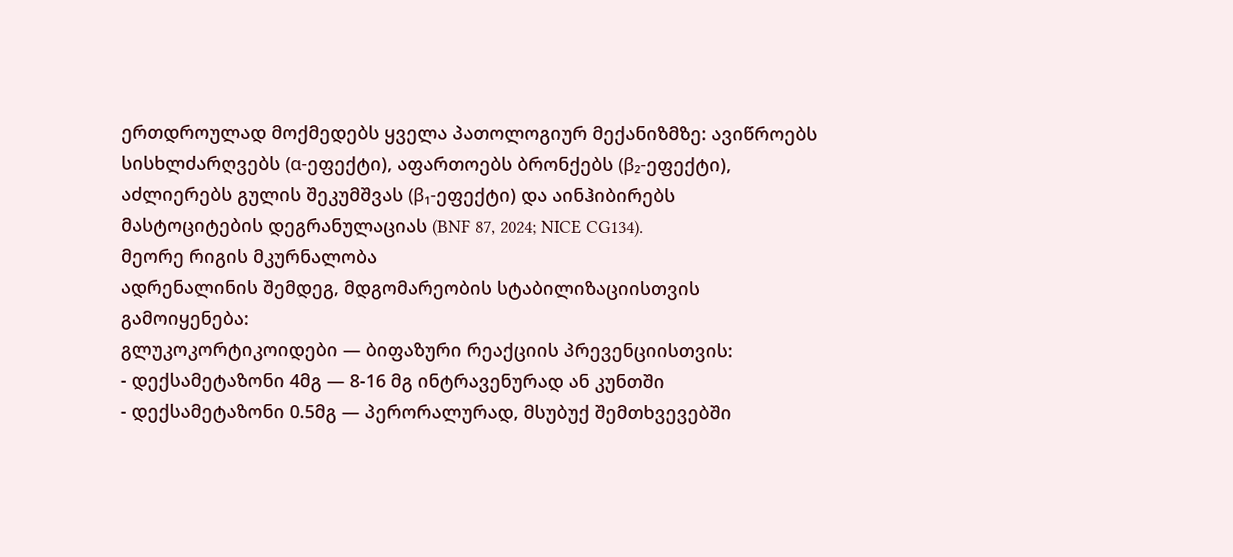ერთდროულად მოქმედებს ყველა პათოლოგიურ მექანიზმზე: ავიწროებს სისხლძარღვებს (α-ეფექტი), აფართოებს ბრონქებს (β₂-ეფექტი), აძლიერებს გულის შეკუმშვას (β₁-ეფექტი) და აინჰიბირებს მასტოციტების დეგრანულაციას (BNF 87, 2024; NICE CG134).
მეორე რიგის მკურნალობა
ადრენალინის შემდეგ, მდგომარეობის სტაბილიზაციისთვის გამოიყენება:
გლუკოკორტიკოიდები — ბიფაზური რეაქციის პრევენციისთვის:
- დექსამეტაზონი 4მგ — 8-16 მგ ინტრავენურად ან კუნთში
- დექსამეტაზონი 0.5მგ — პერორალურად, მსუბუქ შემთხვევებში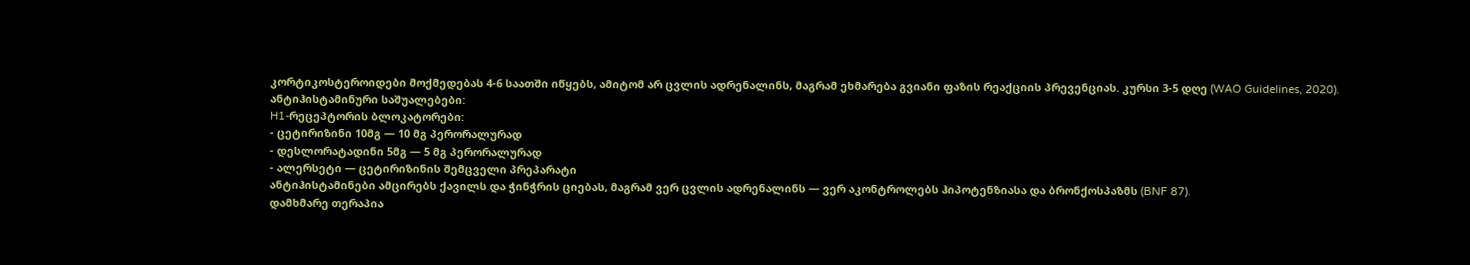კორტიკოსტეროიდები მოქმედებას 4-6 საათში იწყებს, ამიტომ არ ცვლის ადრენალინს, მაგრამ ეხმარება გვიანი ფაზის რეაქციის პრევენციას. კურსი 3-5 დღე (WAO Guidelines, 2020).
ანტიჰისტამინური საშუალებები:
H1-რეცეპტორის ბლოკატორები:
- ცეტირიზინი 10მგ — 10 მგ პერორალურად
- დესლორატადინი 5მგ — 5 მგ პერორალურად
- ალერსეტი — ცეტირიზინის შემცველი პრეპარატი
ანტიჰისტამინები ამცირებს ქავილს და ჭინჭრის ციებას, მაგრამ ვერ ცვლის ადრენალინს — ვერ აკონტროლებს ჰიპოტენზიასა და ბრონქოსპაზმს (BNF 87).
დამხმარე თერაპია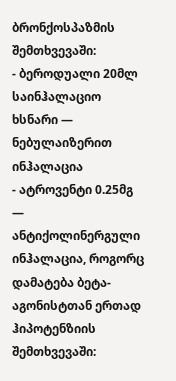ბრონქოსპაზმის შემთხვევაში:
- ბეროდუალი 20მლ საინჰალაციო ხსნარი — ნებულაიზერით ინჰალაცია
- ატროვენტი 0.25მგ — ანტიქოლინერგული ინჰალაცია, როგორც დამატება ბეტა-აგონისტთან ერთად
ჰიპოტენზიის შემთხვევაში: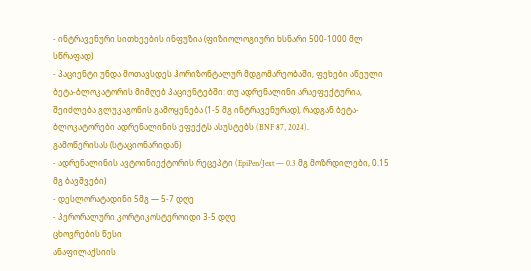- ინტრავენური სითხეების ინფუზია (ფიზიოლოგიური ხსნარი 500-1000 მლ სწრაფად)
- პაციენტი უნდა მოთავსდეს ჰორიზონტალურ მდგომარეობაში, ფეხები აწეული
ბეტა-ბლოკატორის მიმღებ პაციენტებში: თუ ადრენალინი არაეფექტურია, შეიძლება გლუკაგონის გამოყენება (1-5 მგ ინტრავენურად), რადგან ბეტა-ბლოკატორები ადრენალინის ეფექტს ასუსტებს (BNF 87, 2024).
გამოწერისას (სტაციონარიდან)
- ადრენალინის ავტოინიექტორის რეცეპტი (EpiPen/Jext — 0.3 მგ მოზრდილები, 0.15 მგ ბავშვები)
- დესლორატადინი 5მგ — 5-7 დღე
- პერორალური კორტიკოსტეროიდი 3-5 დღე
ცხოვრების წესი
ანაფილაქსიის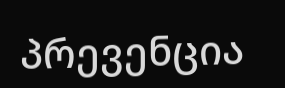პრევენცია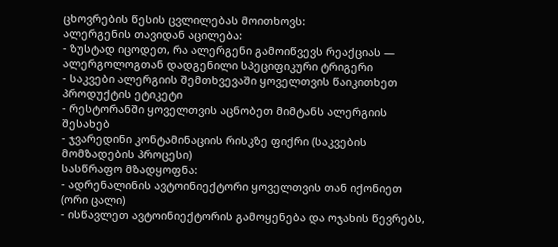ცხოვრების წესის ცვლილებას მოითხოვს:
ალერგენის თავიდან აცილება:
- ზუსტად იცოდეთ, რა ალერგენი გამოიწვევს რეაქციას — ალერგოლოგთან დადგენილი სპეციფიკური ტრიგერი
- საკვები ალერგიის შემთხვევაში ყოველთვის წაიკითხეთ პროდუქტის ეტიკეტი
- რესტორანში ყოველთვის აცნობეთ მიმტანს ალერგიის შესახებ
- ჯვარედინი კონტამინაციის რისკზე ფიქრი (საკვების მომზადების პროცესი)
სასწრაფო მზადყოფნა:
- ადრენალინის ავტოინიექტორი ყოველთვის თან იქონიეთ (ორი ცალი)
- ისწავლეთ ავტოინიექტორის გამოყენება და ოჯახის წევრებს,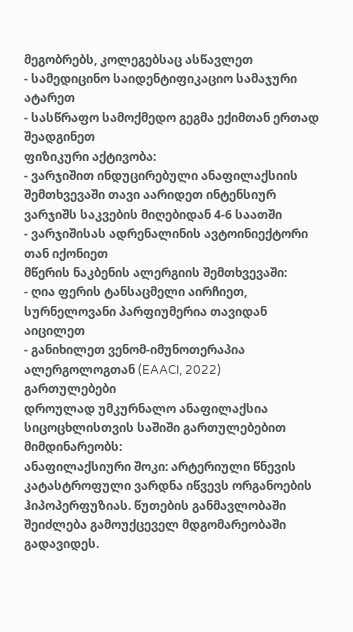მეგობრებს, კოლეგებსაც ასწავლეთ
- სამედიცინო საიდენტიფიკაციო სამაჯური ატარეთ
- სასწრაფო სამოქმედო გეგმა ექიმთან ერთად შეადგინეთ
ფიზიკური აქტივობა:
- ვარჯიშით ინდუცირებული ანაფილაქსიის შემთხვევაში თავი აარიდეთ ინტენსიურ ვარჯიშს საკვების მიღებიდან 4-6 საათში
- ვარჯიშისას ადრენალინის ავტოინიექტორი თან იქონიეთ
მწერის ნაკბენის ალერგიის შემთხვევაში:
- ღია ფერის ტანსაცმელი აირჩიეთ, სურნელოვანი პარფიუმერია თავიდან აიცილეთ
- განიხილეთ ვენომ-იმუნოთერაპია ალერგოლოგთან (EAACI, 2022)
გართულებები
დროულად უმკურნალო ანაფილაქსია სიცოცხლისთვის საშიში გართულებებით მიმდინარეობს:
ანაფილაქსიური შოკი: არტერიული წნევის კატასტროფული ვარდნა იწვევს ორგანოების ჰიპოპერფუზიას. წუთების განმავლობაში შეიძლება გამოუქცეველ მდგომარეობაში გადავიდეს.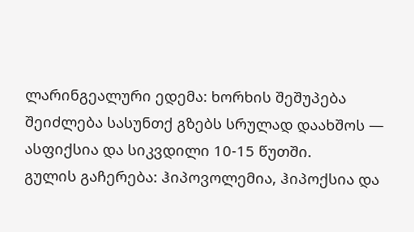ლარინგეალური ედემა: ხორხის შეშუპება შეიძლება სასუნთქ გზებს სრულად დაახშოს — ასფიქსია და სიკვდილი 10-15 წუთში.
გულის გაჩერება: ჰიპოვოლემია, ჰიპოქსია და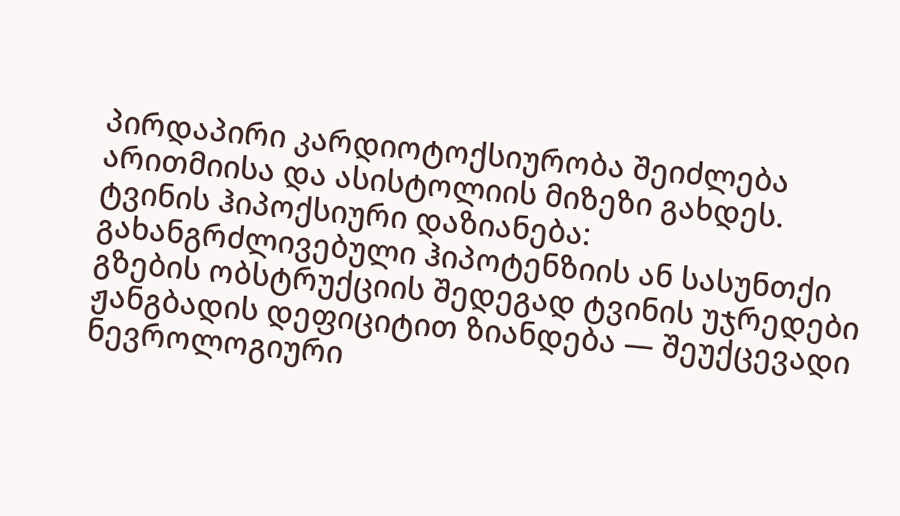პირდაპირი კარდიოტოქსიურობა შეიძლება არითმიისა და ასისტოლიის მიზეზი გახდეს.
ტვინის ჰიპოქსიური დაზიანება: გახანგრძლივებული ჰიპოტენზიის ან სასუნთქი გზების ობსტრუქციის შედეგად ტვინის უჯრედები ჟანგბადის დეფიციტით ზიანდება — შეუქცევადი ნევროლოგიური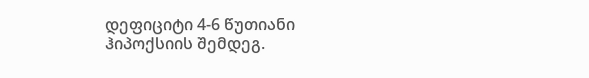დეფიციტი 4-6 წუთიანი ჰიპოქსიის შემდეგ.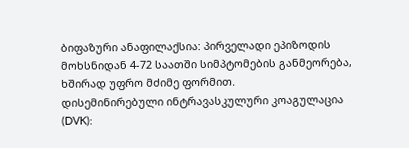ბიფაზური ანაფილაქსია: პირველადი ეპიზოდის მოხსნიდან 4-72 საათში სიმპტომების განმეორება, ხშირად უფრო მძიმე ფორმით.
დისემინირებული ინტრავასკულური კოაგულაცია (DVK):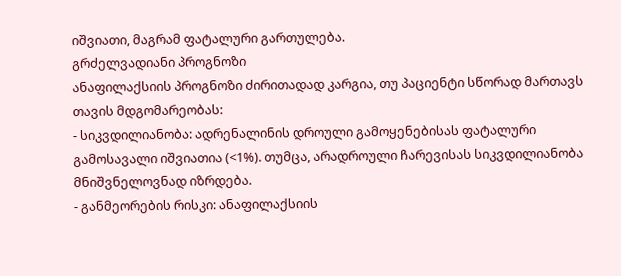იშვიათი, მაგრამ ფატალური გართულება.
გრძელვადიანი პროგნოზი
ანაფილაქსიის პროგნოზი ძირითადად კარგია, თუ პაციენტი სწორად მართავს თავის მდგომარეობას:
- სიკვდილიანობა: ადრენალინის დროული გამოყენებისას ფატალური გამოსავალი იშვიათია (<1%). თუმცა, არადროული ჩარევისას სიკვდილიანობა მნიშვნელოვნად იზრდება.
- განმეორების რისკი: ანაფილაქსიის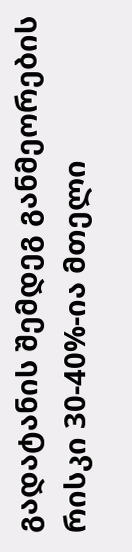გადატანის შემდეგ განმეორების რისკი 30-40%-ია მთელი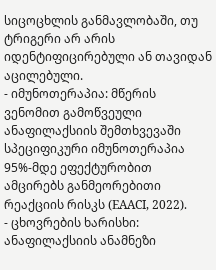სიცოცხლის განმავლობაში, თუ ტრიგერი არ არის იდენტიფიცირებული ან თავიდან აცილებული.
- იმუნოთერაპია: მწერის ვენომით გამოწვეული ანაფილაქსიის შემთხვევაში სპეციფიკური იმუნოთერაპია 95%-მდე ეფექტურობით ამცირებს განმეორებითი რეაქციის რისკს (EAACI, 2022).
- ცხოვრების ხარისხი: ანაფილაქსიის ანამნეზი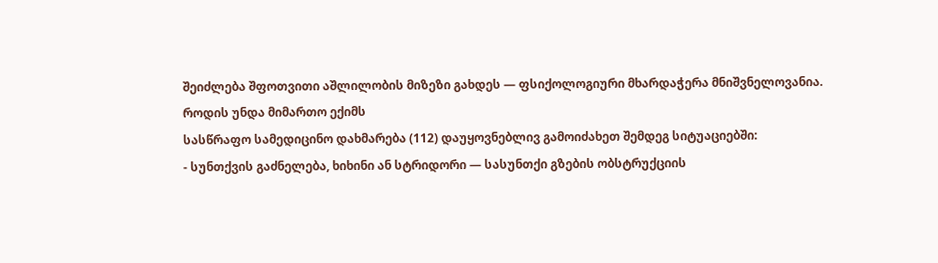შეიძლება შფოთვითი აშლილობის მიზეზი გახდეს — ფსიქოლოგიური მხარდაჭერა მნიშვნელოვანია.
როდის უნდა მიმართო ექიმს
სასწრაფო სამედიცინო დახმარება (112) დაუყოვნებლივ გამოიძახეთ შემდეგ სიტუაციებში:
- სუნთქვის გაძნელება, ხიხინი ან სტრიდორი — სასუნთქი გზების ობსტრუქციის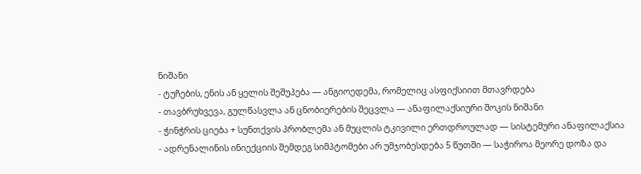ნიშანი
- ტუჩების, ენის ან ყელის შეშუპება — ანგიოედემა, რომელიც ასფიქსიით მთავრდება
- თავბრუხვევა, გულწასვლა ან ცნობიერების შეცვლა — ანაფილაქსიური შოკის ნიშანი
- ჭინჭრის ციება + სუნთქვის პრობლემა ან მუცლის ტკივილი ერთდროულად — სისტემური ანაფილაქსია
- ადრენალინის ინიექციის შემდეგ სიმპტომები არ უმჯობესდება 5 წუთში — საჭიროა მეორე დოზა და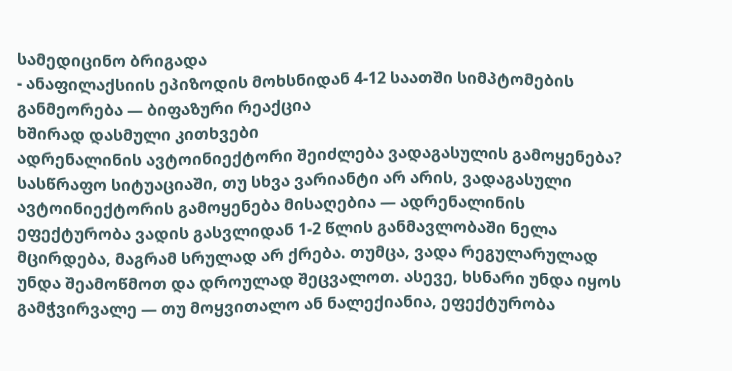სამედიცინო ბრიგადა
- ანაფილაქსიის ეპიზოდის მოხსნიდან 4-12 საათში სიმპტომების განმეორება — ბიფაზური რეაქცია
ხშირად დასმული კითხვები
ადრენალინის ავტოინიექტორი შეიძლება ვადაგასულის გამოყენება?
სასწრაფო სიტუაციაში, თუ სხვა ვარიანტი არ არის, ვადაგასული ავტოინიექტორის გამოყენება მისაღებია — ადრენალინის ეფექტურობა ვადის გასვლიდან 1-2 წლის განმავლობაში ნელა მცირდება, მაგრამ სრულად არ ქრება. თუმცა, ვადა რეგულარულად უნდა შეამოწმოთ და დროულად შეცვალოთ. ასევე, ხსნარი უნდა იყოს გამჭვირვალე — თუ მოყვითალო ან ნალექიანია, ეფექტურობა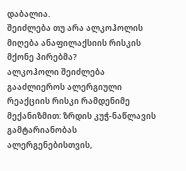დაბალია.
შეიძლება თუ არა ალკოჰოლის მიღება ანაფილაქსიის რისკის მქონე პირებმა?
ალკოჰოლი შეიძლება გააძლიეროს ალერგიული რეაქციის რისკი რამდენიმე მექანიზმით: ზრდის კუჭ-ნაწლავის გამტარიანობას ალერგენებისთვის,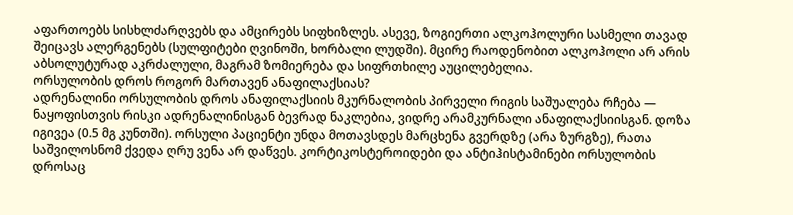აფართოებს სისხლძარღვებს და ამცირებს სიფხიზლეს. ასევე, ზოგიერთი ალკოჰოლური სასმელი თავად შეიცავს ალერგენებს (სულფიტები ღვინოში, ხორბალი ლუდში). მცირე რაოდენობით ალკოჰოლი არ არის აბსოლუტურად აკრძალული, მაგრამ ზომიერება და სიფრთხილე აუცილებელია.
ორსულობის დროს როგორ მართავენ ანაფილაქსიას?
ადრენალინი ორსულობის დროს ანაფილაქსიის მკურნალობის პირველი რიგის საშუალება რჩება — ნაყოფისთვის რისკი ადრენალინისგან ბევრად ნაკლებია, ვიდრე არამკურნალი ანაფილაქსიისგან. დოზა იგივეა (0.5 მგ კუნთში). ორსული პაციენტი უნდა მოთავსდეს მარცხენა გვერდზე (არა ზურგზე), რათა საშვილოსნომ ქვედა ღრუ ვენა არ დაწვეს. კორტიკოსტეროიდები და ანტიჰისტამინები ორსულობის დროსაც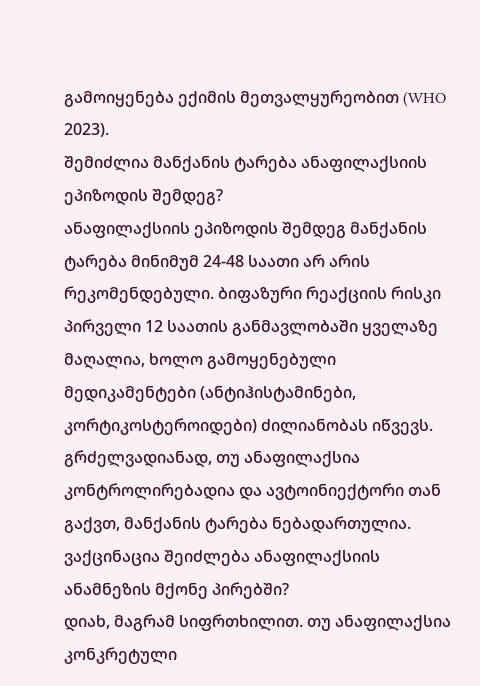გამოიყენება ექიმის მეთვალყურეობით (WHO 2023).
შემიძლია მანქანის ტარება ანაფილაქსიის ეპიზოდის შემდეგ?
ანაფილაქსიის ეპიზოდის შემდეგ მანქანის ტარება მინიმუმ 24-48 საათი არ არის რეკომენდებული. ბიფაზური რეაქციის რისკი პირველი 12 საათის განმავლობაში ყველაზე მაღალია, ხოლო გამოყენებული მედიკამენტები (ანტიჰისტამინები, კორტიკოსტეროიდები) ძილიანობას იწვევს. გრძელვადიანად, თუ ანაფილაქსია კონტროლირებადია და ავტოინიექტორი თან გაქვთ, მანქანის ტარება ნებადართულია.
ვაქცინაცია შეიძლება ანაფილაქსიის ანამნეზის მქონე პირებში?
დიახ, მაგრამ სიფრთხილით. თუ ანაფილაქსია კონკრეტული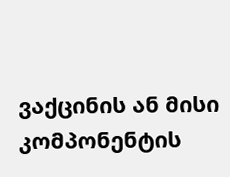ვაქცინის ან მისი კომპონენტის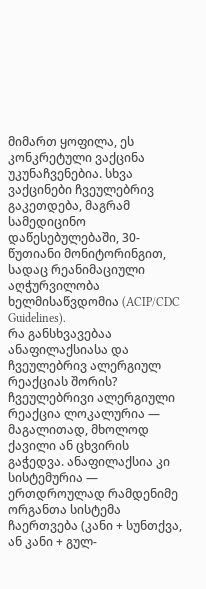მიმართ ყოფილა, ეს კონკრეტული ვაქცინა უკუნაჩვენებია. სხვა ვაქცინები ჩვეულებრივ გაკეთდება, მაგრამ სამედიცინო დაწესებულებაში, 30-წუთიანი მონიტორინგით, სადაც რეანიმაციული აღჭურვილობა ხელმისაწვდომია (ACIP/CDC Guidelines).
რა განსხვავებაა ანაფილაქსიასა და ჩვეულებრივ ალერგიულ რეაქციას შორის?
ჩვეულებრივი ალერგიული რეაქცია ლოკალურია — მაგალითად, მხოლოდ ქავილი ან ცხვირის გაჭედვა. ანაფილაქსია კი სისტემურია — ერთდროულად რამდენიმე ორგანთა სისტემა ჩაერთვება (კანი + სუნთქვა, ან კანი + გულ-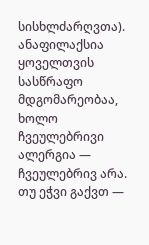სისხლძარღვთა). ანაფილაქსია ყოველთვის სასწრაფო მდგომარეობაა, ხოლო ჩვეულებრივი ალერგია — ჩვეულებრივ არა. თუ ეჭვი გაქვთ —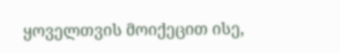ყოველთვის მოიქეცით ისე,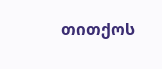თითქოს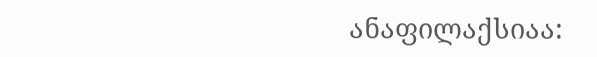ანაფილაქსიაა: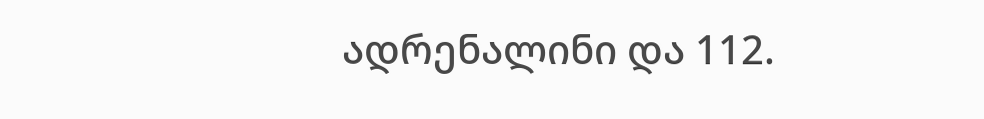ადრენალინი და 112.